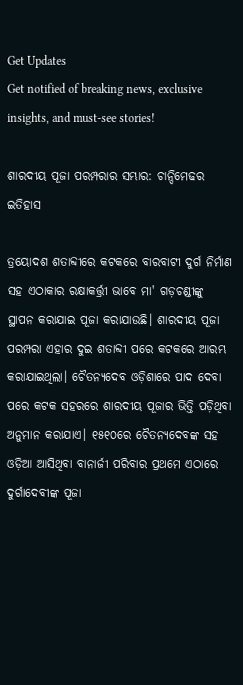Get Updates
Get notified of breaking news, exclusive insights, and must-see stories!

ଶାରଦୀୟ ପୂଜା ପରମ୍ପରାର ସମ୍ଭାର: ଚାନ୍ଦିମେଢର ଇତିହାସ

ତ୍ରୟୋଦଶ ଶତାବ୍ଦୀରେ କଟକରେ ବାରବାଟୀ ଦୁର୍ଗ ନିର୍ମାଣ ସହ ଏଠାକାର ରକ୍ଷାକର୍ତ୍ତ୍ରୀ ଭାବେ ମା' ଗଡ଼ଚଣ୍ଡୀଙ୍କୁ ସ୍ଥାପନ କରାଯାଇ ପୂଜା କରାଯାଉଛି। ଶାରଦୀୟ ପୂଜା ପରମ୍ପରା ଏହାର ଦୁଇ ଶତାବ୍ଦୀ ପରେ କଟକରେ ଆରମ୍ଭ କରାଯାଇଥିଲା। ଚୈତନ୍ୟଦେବ ଓଡ଼ିଶାରେ ପାଦ ଦେବା ପରେ କଟକ ସହରରେ ଶାରଦୀୟ ପୂଜାର ଭିତ୍ତି ପଡ଼ିଥିବା ଅନୁମାନ କରାଯାଏ। ୧୫୧୦ରେ ଚୈତନ୍ୟଦେବଙ୍କ ସହ ଓଡ଼ିଆ ଆସିଥିବା ବାନାର୍ଜୀ ପରିବାର ପ୍ରଥମେ ଏଠାରେ ଦୁର୍ଗାଦେବୀଙ୍କ ପୂଜା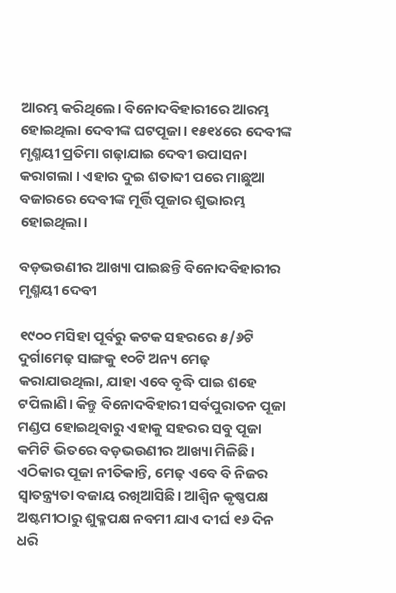ଆରମ୍ଭ କରିଥିଲେ। ବିନୋଦବିହାରୀରେ ଆରମ୍ଭ ହୋଇଥିଲା ଦେବୀଙ୍କ ଘଟପୂଜା। ୧୫୧୪ରେ ଦେବୀଙ୍କ ମୃଣ୍ମୟୀ ପ୍ରତିମା ଗଢ଼ାଯାଇ ଦେବୀ ଉପାସନା କରାଗଲା । ଏହାର ଦୁଇ ଶତାବ୍ଦୀ ପରେ ମାଛୁଆ ବଜାରରେ ଦେବୀଙ୍କ ମୂର୍ତ୍ତି ପୂଜାର ଶୁଭାରମ୍ଭ ହୋଇଥିଲା।

ବଡ଼ଭଉଣୀର ଆଖ୍ୟା ପାଇଛନ୍ତି ବିନୋଦବିହାରୀର ମୃଣ୍ମୟୀ ଦେବୀ

୧୯୦୦ ମସିହା ପୂର୍ବରୁ କଟକ ସହରରେ ୫/୬ଟି ଦୁର୍ଗାମେଢ଼ ସାଙ୍ଗକୁ ୧୦ଟି ଅନ୍ୟ ମେଢ଼ କରାଯାଉଥିଲା, ଯାହା ଏବେ ବୃଦ୍ଧି ପାଇ ଶହେ ଟପିଲାଣି। କିନ୍ତୁ ବିନୋଦବିହାରୀ ସର୍ବପୁରାତନ ପୂଜା ମଣ୍ଡପ ହୋଇଥିବାରୁ ଏହାକୁ ସହରର ସବୁ ପୂଜା କମିଟି ଭିତରେ ବଡ଼ଭଉଣୀର ଆଖ୍ୟା ମିଳିଛି। ଏଠିକାର ପୂଜା ନୀତିକାନ୍ତି, ମେଢ଼ ଏବେ ବି ନିଜର ସ୍ୱାତନ୍ତ୍ର୍ୟତା ବଜାୟ ରଖିଆସିଛି। ଆଶ୍ୱିନ କୃଷ୍ଣପକ୍ଷ ଅଷ୍ଟମୀଠାରୁ ଶୁକ୍ଳପକ୍ଷ ନବମୀ ଯାଏ ଦୀର୍ଘ ୧୬ ଦିନ ଧରି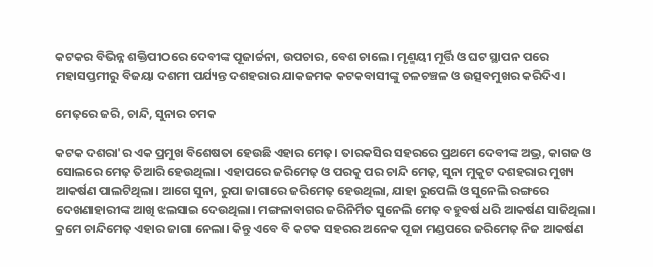କଟକର ବିଭିନ୍ନ ଶକ୍ତିପୀଠରେ ଦେବୀଙ୍କ ପୂଜାର୍ଚ୍ଚନା, ଉପଚାର, ବେଶ ଚାଲେ। ମୃଣ୍ମୟୀ ମୂର୍ତ୍ତି ଓ ଘଟ ସ୍ଥାପନ ପରେ ମହାସପ୍ତମୀରୁ ବିଜୟା ଦଶମୀ ପର୍ଯ୍ୟନ୍ତ ଦଶହରାର ଯାକଜମକ କଟକବାସୀଙ୍କୁ ଚଳଚଞ୍ଚଳ ଓ ଉତ୍ସବମୁଖର କରିଦିଏ।

ମେଢ଼ରେ ଜରି, ଚାନ୍ଦି, ସୁନାର ଚମକ

କଟକ ଦଶରା'ର ଏକ ପ୍ରମୁଖ ବିଶେଷତା ହେଉଛି ଏହାର ମେଢ଼। ତାରକସିର ସହରରେ ପ୍ରଥମେ ଦେବୀଙ୍କ ଅଭ୍ର, କାଗଜ ଓ ସୋଲରେ ମେଢ଼ ତିଆରି ହେଉଥିଲା। ଏହାପରେ ଜରିମେଢ଼ ଓ ପରକୁ ପର ଚାନ୍ଦି ମେଢ଼, ସୁନା ମୁକୁଟ ଦଶହରାର ମୁଖ୍ୟ ଆକର୍ଷଣ ପାଲଟିଥିଲା। ଆଗେ ସୁନା, ରୁପା ଜାଗାରେ ଜରିମେଢ଼ ହେଉଥିଲା, ଯାହା ରୁପେଲି ଓ ସୁନେଲି ରଙ୍ଗରେ ଦେଖଣାହାରୀଙ୍କ ଆଖି ଝଲସାଇ ଦେଉଥିଲା। ମଙ୍ଗଳାବାଗର ଜରିନିର୍ମିତ ସୁନେଲି ମେଢ଼ ବହୁବର୍ଷ ଧରି ଆକର୍ଷଣ ସାଜିଥିଲା। କ୍ରମେ ଚାନ୍ଦିମେଢ଼ ଏହାର ଜାଗା ନେଲା। କିନ୍ତୁ ଏବେ ବି କଟକ ସହରର ଅନେକ ପୂଜା ମଣ୍ଡପରେ ଜରିମେଢ଼ ନିଜ ଆକର୍ଷଣ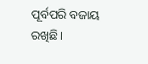ପୂର୍ବପରି ବଜାୟ ରଖିଛି।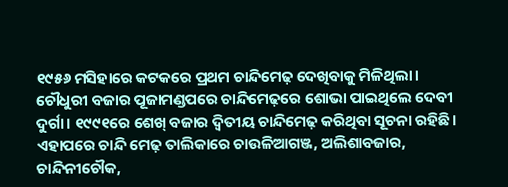୧୯୫୬ ମସିହାରେ କଟକରେ ପ୍ରଥମ ଚାନ୍ଦିମେଢ଼ ଦେଖିବାକୁ ମିଳିଥିଲା। ଚୌଧୁରୀ ବଜାର ପୂଜାମଣ୍ଡପରେ ଚାନ୍ଦିମେଢ଼ରେ ଶୋଭା ପାଇଥିଲେ ଦେବୀ ଦୁର୍ଗା। ୧୯୯୧ରେ ଶେଖ୍‌ ବଜାର ଦ୍ୱିତୀୟ ଚାନ୍ଦିମେଢ଼ କରିଥିବା ସୂଚନା ରହିଛି। ଏହାପରେ ଚାନ୍ଦି ମେଢ଼ ତାଲିକାରେ ଚାଉଳିଆଗଞ୍ଜ, ଅଲିଶାବଜାର, ଚାନ୍ଦିନୀଚୌକ,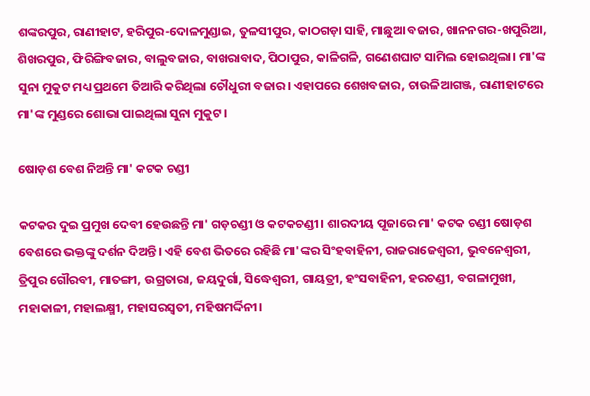ଶଙ୍କରପୁର, ରାଣୀହାଟ, ହରିପୁର-ଦୋଳମୁଣ୍ଡାଇ, ତୁଳସୀପୁର, କାଠଗଡ଼ା ସାହି, ମାଛୁଆ ବଜାର, ଖାନନଗର-ଖପୁରିଆ, ଶିଖରପୁର, ଫିରିଙ୍ଗିବଜାର, ବାଲୁବଜାର, ବାଖରାବାଦ, ପିଠାପୁର, କାଳିଗଳି, ଗଣେଶଘାଟ ସାମିଲ ହୋଇଥିଲା। ମା'ଙ୍କ ସୁନା ମୁକୁଟ ମଧ୍ୟ ପ୍ରଥମେ ତିଆରି କରିଥିଲା ଚୌଧୁରୀ ବଜାର। ଏହାପରେ ଶେଖବଜାର, ଚାଉଳିଆଗଞ୍ଜ, ରାଣୀହାଟରେ ମା'ଙ୍କ ମୁଣ୍ଡରେ ଶୋଭା ପାଇଥିଲା ସୁନା ମୁକୁଟ।

ଷୋଡ଼ଶ ବେଶ ନିଅନ୍ତି ମା' କଟକ ଚଣ୍ଡୀ

କଟକର ଦୁଇ ପ୍ରମୁଖ ଦେବୀ ହେଉଛନ୍ତି ମା' ଗଡ଼ଚଣ୍ଡୀ ଓ କଟକଚଣ୍ଡୀ। ଶାରଦୀୟ ପୂଜାରେ ମା' କଟକ ଚଣ୍ଡୀ ଷୋଡ଼ଶ ବେଶରେ ଭକ୍ତଙ୍କୁ ଦର୍ଶନ ଦିଅନ୍ତି। ଏହି ବେଶ ଭିତରେ ରହିଛି ମା'ଙ୍କର ସିଂହବାହିନୀ, ରାଜରାଜେଶ୍ୱରୀ, ଭୁବନେଶ୍ୱରୀ, ତ୍ରିପୁର ଗୌରବୀ, ମାତଙ୍ଗୀ, ଉଗ୍ରତାରା, ଜୟଦୁର୍ଗା, ସିଦ୍ଧେଶ୍ୱରୀ, ଗାୟତ୍ରୀ, ହଂସବାହିନୀ, ହରଚଣ୍ଡୀ, ବଗଳାମୁଖୀ, ମହାକାଳୀ, ମହାଲକ୍ଷ୍ମୀ, ମହାସରସ୍ୱତୀ, ମହିଷମର୍ଦ୍ଦିନୀ।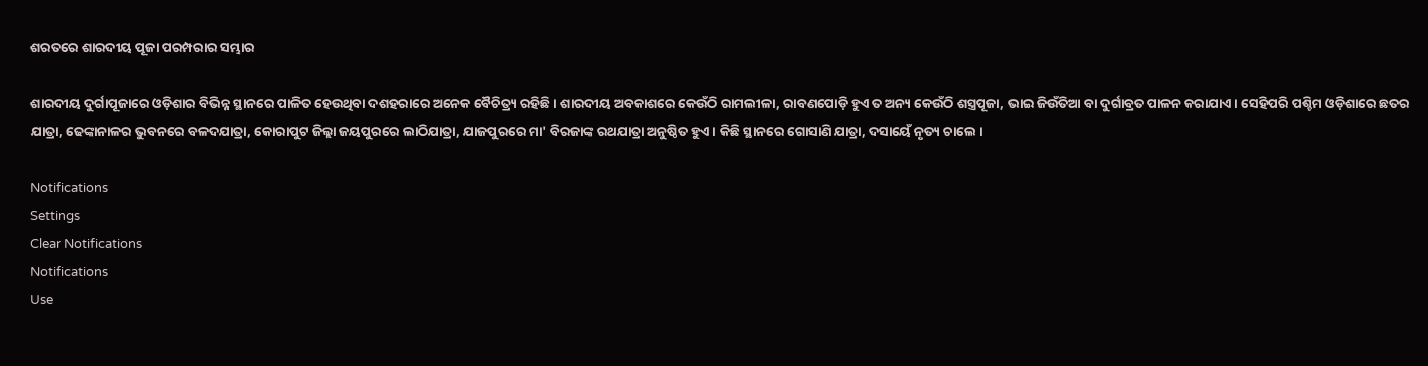ଶରତରେ ଶାରଦୀୟ ପୂଜା ପରମ୍ପରାର ସମ୍ଭାର

ଶାରଦୀୟ ଦୁର୍ଗାପୂଜାରେ ଓଡ଼ିଶାର ବିଭିନ୍ନ ସ୍ଥାନରେ ପାଳିତ ହେଉଥିବା ଦଶହରାରେ ଅନେକ ବୈଚିତ୍ର୍ୟ ରହିଛି। ଶାରଦୀୟ ଅବକାଶରେ କେଉଁଠି ରାମଲୀଳା, ରାବଣପୋଡ଼ି ହୁଏ ତ ଅନ୍ୟ କେଉଁଠି ଶସ୍ତ୍ରପୂଜା, ଭାଇ ଜିଉଁତିଆ ବା ଦୁର୍ଗାବ୍ରତ ପାଳନ କରାଯାଏ। ସେହିପରି ପଶ୍ଚିମ ଓଡ଼ିଶାରେ ଛତର ଯାତ୍ରା, ଢେଙ୍କାନାଳର ଭୁବନରେ ବଳଦଯାତ୍ରା, କୋରାପୁଟ ଜିଲ୍ଲା ଜୟପୁରରେ ଲାଠିଯାତ୍ରା, ଯାଜପୁରରେ ମା' ବିରଜାଙ୍କ ରଥଯାତ୍ରା ଅନୁଷ୍ଠିତ ହୁଏ। କିଛି ସ୍ଥାନରେ ଗୋସାଣି ଯାତ୍ରା, ଦସାୟେଁ ନୃତ୍ୟ ଚାଲେ ।

Notifications
Settings
Clear Notifications
Notifications
Use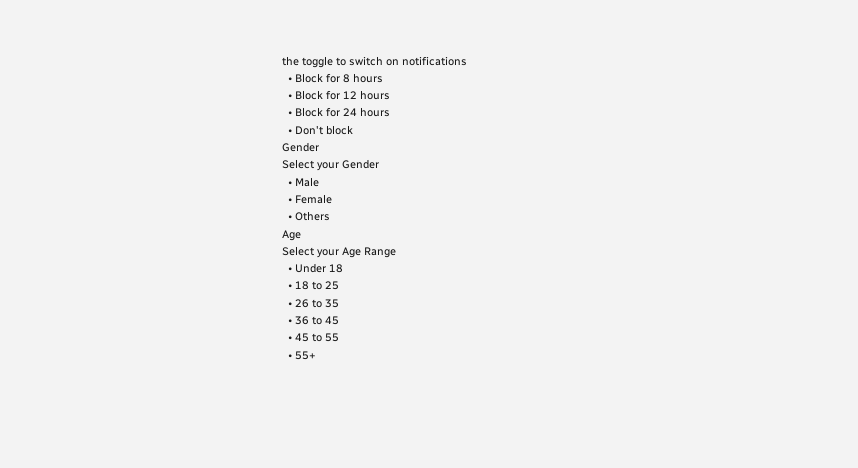the toggle to switch on notifications
  • Block for 8 hours
  • Block for 12 hours
  • Block for 24 hours
  • Don't block
Gender
Select your Gender
  • Male
  • Female
  • Others
Age
Select your Age Range
  • Under 18
  • 18 to 25
  • 26 to 35
  • 36 to 45
  • 45 to 55
  • 55+